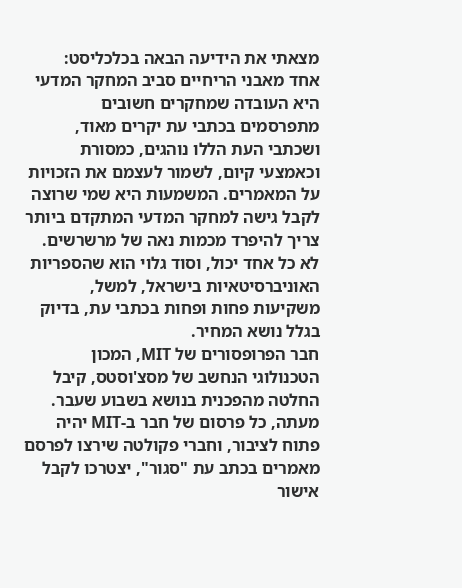מצאתי את הידיעה הבאה בכלכליסט:
אחד מאבני הריחיים סביב המחקר המדעי היא העובדה שמחקרים חשובים מתפרסמים בכתבי עת יקרים מאוד, ושכתבי העת הללו נוהגים, כמסורת וכאמצעי קיום, לשמור לעצמם את הזכויות על המאמרים. המשמעות היא שמי שרוצה לקבל גישה למחקר המדעי המתקדם ביותר צריך להיפרד מכמות נאה של מרשרשים. לא כל אחד יכול, וסוד גלוי הוא שהספריות האוניברסיטאיות בישראל, למשל, משקיעות פחות ופחות בכתבי עת, בדיוק בגלל נושא המחיר.
חבר הפרופסורים של MIT, המכון הטכנולוגי הנחשב של מסצ'וסטס, קיבל החלטה מהפכנית בנושא בשבוע שעבר. מעתה, כל פרסום של חבר ב-MIT יהיה פתוח לציבור, וחברי פקולטה שירצו לפרסם מאמרים בכתב עת "סגור", יצטרכו לקבל אישור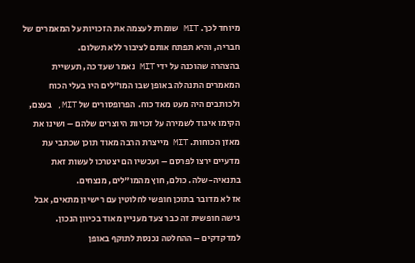מיוחד לכך. MIT שומרת לעצמה את הזכויות על המאמרים של חבריה, והיא תפתח אותם לציבור ללא תשלום.
בהצהרה שהוכנה על ידי MIT נאמר שעד כה, תעשיית המאמרים התנהלה באופן שבו המו"לים היו בעלי הכוח ולכותבים היה מעט מאד כוח. הפרופסורים של MIT, בעצם, הקימו איגוד לשמירה על זכויות היוצרים שלהם – ושינו את מאזן הכוחות. MIT מייצרת הרבה מאוד תוכן שכתבי עת מדעיים ירצו לפרסם – ועכשיו הם יצטרכו לעשות זאת בתנאיה-שלה. כולם, חוץ מהמו"לים, מנצחים.
אז לא מדובר בתוכן חופשי לחלוטין עם רישיון מתאים, אבל גישה חופשית זה כבר צעד מעניין מאוד בכיוון הנכון. למדקדקים – ההחלטה נכנסת לתוקף באופן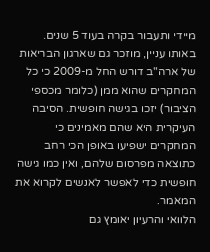מיידי ותעבור בקרה בעוד 5 שנים.
באותו עניין, מוזכר גם שארגון הבריאות של ארה"ב דורש החל מ-2009 כי כל המחקרים שהוא ממן (כלומר מכספי הציבור) יזכו בגישה חופשית. הסיבה העיקרית היא שהם מאמינים כי המחקרים ישפיעו באופן הכי רחב כתוצאה מפרסום שלהם, ואין כמו גישה חופשית כדי לאפשר לאנשים לקרוא את המאמר.
הלוואי והרעיון יאומץ גם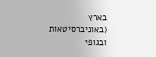בארץ (באוניברסיטאות ובגופי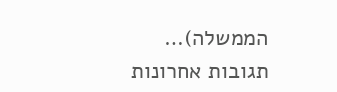הממשלה)…
תגובות אחרונות